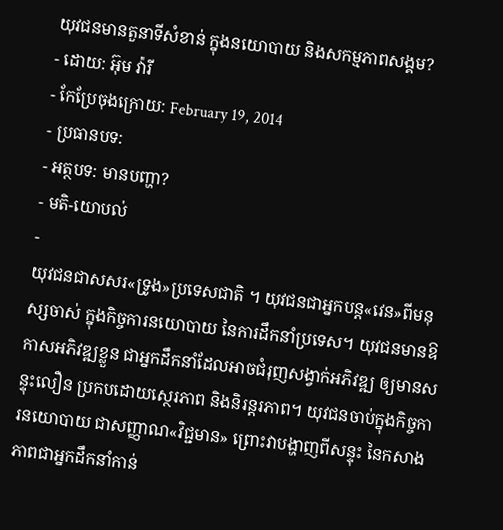យុវជនមានតួនាទីសំខាន់ ក្នុងនយោបាយ និងសកម្មភាពសង្គម?
- ដោយ: អ៊ុម វ៉ារី
- កែប្រែចុងក្រោយ: February 19, 2014
- ប្រធានបទ:
- អត្ថបទ: មានបញ្ហា?
- មតិ-យោបល់
-
យុវជនជាសសរ«ទ្រូង»ប្រទេសជាតិ ។ យុវជនជាអ្នកបន្ត«វេន»ពីមនុស្សចាស់ ក្នុងកិច្ចការនយោបាយ នៃការដឹកនាំប្រទេស។ យុវជនមានឱកាសអភិវឌ្ឍខ្លួន ជាអ្នកដឹកនាំដែលអាចជំរុញសង្វាក់អភិវឌ្ឍ ឲ្យមានសន្ទុះលឿន ប្រកបដោយស្ថេរភាព និងនិរន្តរភាព។ យុវជនចាប់ក្នុងកិច្ចការនយោបាយ ជាសញ្ញាណ«វិជ្ជមាន» ព្រោះវាបង្ហាញពីសន្ទុះ នៃកសាងភាពជាអ្នកដឹកនាំកាន់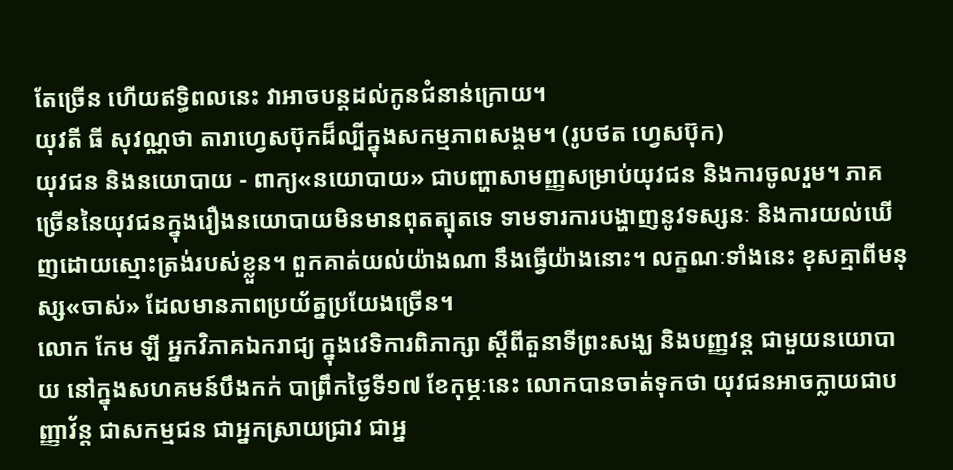តែច្រើន ហើយឥទ្ធិពលនេះ វាអាចបន្តដល់កូនជំនាន់ក្រោយ។
យុវតី ធី សុវណ្ណថា តារាហ្វេសប៊ុកដ៏ល្បីក្នុងសកម្មភាពសង្គម។ (រូបថត ហ្វេសប៊ុក)
យុវជន និងនយោបាយ - ពាក្យ«នយោបាយ» ជាបញ្ហាសាមញ្ញសម្រាប់យុវជន និងការចូលរួម។ ភាគច្រើននៃយុវជនក្នុងរឿងនយោបាយមិនមានពុតត្បុតទេ ទាមទារការបង្ហាញនូវទស្សនៈ និងការយល់ឃើញដោយស្មោះត្រង់របស់ខ្លួន។ ពួកគាត់យល់យ៉ាងណា នឹងធ្វើយ៉ាងនោះ។ លក្ខណៈទាំងនេះ ខុសគ្មាពីមនុស្ស«ចាស់» ដែលមានភាពប្រយ័ត្នប្រយែងច្រើន។
លោក កែម ឡី អ្នកវិភាគឯករាជ្យ ក្នុងវេទិការពិភាក្សា ស្តីពីតួនាទីព្រះសង្ឃ និងបញ្ញវន្ត ជាមួយនយោបាយ នៅក្នុងសហគមន៍បឹងកក់ បាព្រឹកថ្ងៃទី១៧ ខែកុម្ភៈនេះ លោកបានចាត់ទុកថា យុវជនអាចក្លាយជាបញ្ញាវ័ន្ត ជាសកម្មជន ជាអ្នកស្រាយជ្រាវ ជាអ្ន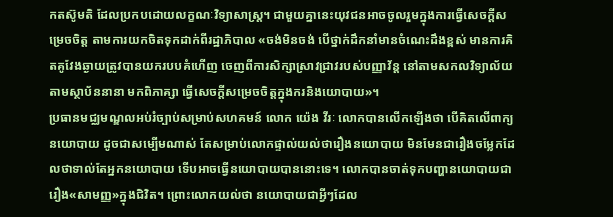កតស៊ូមតិ ដែលប្រកបដោយលក្ខណៈវិទ្យាសាស្រ្ត។ ជាមួយគ្នានេះយុវជនអាចចូលរួមក្នុងការធ្វើសេចក្តីសម្រេចចិត្ត តាមការយកចិតទុកដាក់ពីរដ្ឋាភិបាល «ចង់មិនចង់ បើថ្នាក់ដឹកនាំមានចំណេះដឹងខ្ពស់ មានការគិតគូវែងឆ្ងាយត្រូវបានយករបបគំហើញ ចេញពីការសិក្សាស្រាវជ្រាវរបស់បញ្ញាវ័ន្ត នៅតាមសកលវិទ្យាល័យ តាមស្ថាប័ននានា មកពិភាគ្សា ធ្វើសេចក្តីសម្រេចចិត្តក្នុងករនិងយោបាយ»។
ប្រធានមជ្ឈមណ្ឌលអប់រំច្បាប់សម្រាប់សហគមន៍ លោក យ៉េង វីរៈ លោកបានលើកឡើងថា បើគិតលើពាក្យនយោបាយ ដូចជាសម្បើមណាស់ តែសម្រាប់លោកផ្ទាល់យល់ថារឿងនយោបាយ មិនមែនជារឿងចម្លែកដែលថាទាល់តែអ្នកនយោបាយ ទើបអាចធ្វើនយោបាយបាននោះទេ។ លោកបានចាត់ទុកបញ្ហានយោបាយជារឿង«សាមញ្ញ»ក្នុងជិវិត។ ព្រោះលោកយល់ថា នយោបាយជាអ្វីៗដែល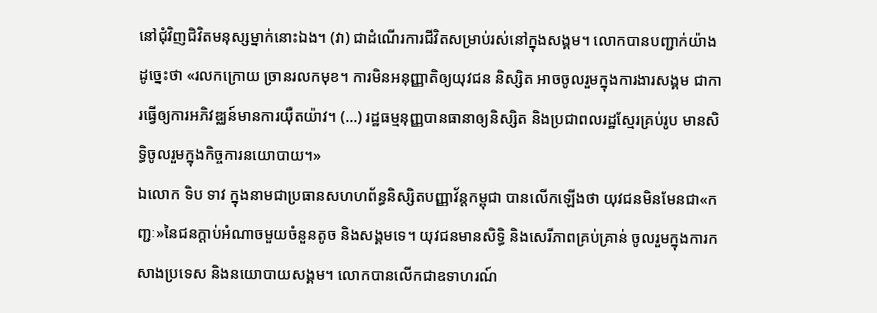នៅជុំវិញជិវិតមនុស្សម្នាក់នោះឯង។ (វា) ជាដំណើរការជីវិតសម្រាប់រស់នៅក្នុងសង្គម។ លោកបានបញ្ជាក់យ៉ាងដូច្នេះថា «រលកក្រោយ ច្រានរលកមុខ។ ការមិនអនុញ្ញាតិឲ្យយុវជន និស្សិត អាចចូលរួមក្នុងការងារសង្គម ជាការធ្វើឲ្យការអភិវឌ្ឈន៍មានការយ៉ឺតយ៉ាវ។ (…) រដ្ឋធម្មនុញ្ញបានធានាឲ្យនិស្សិត និងប្រជាពលរដ្ឋស្មែរគ្រប់រូប មានសិទ្ធិចូលរួមក្នុងកិច្ចការនយោបាយ។»
ឯលោក ទិប ទាវ ក្នុងនាមជាប្រធានសហហព័ន្ធនិស្សិតបញ្ញាវ័ន្តកម្ពុជា បានលើកឡើងថា យុវជនមិនមែនជា«កញ្ជៈ»នៃជនក្តាប់អំណាចមួយចំនួនតូច និងសង្គមទេ។ យុវជនមានសិទ្ធិ និងសេរីភាពគ្រប់គ្រាន់ ចូលរួមក្នុងការកសាងប្រទេស និងនយោបាយសង្គម។ លោកបានលើកជាឧទាហរណ៍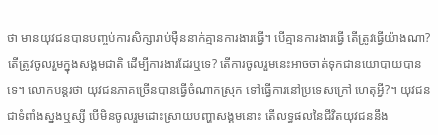ថា មានយុវជនបានបញ្ចប់ការសិក្សារាប់ម៉ឺននាក់គ្មានការងារធ្វើ។ បើគ្មានការងារធ្វើ តើត្រូវធ្វើយ៉ាងណា? តើត្រូវចូលរួមក្នុងសង្គមជាតិ ដើម្បីការងារដែរឬទេ? តើការចូលរួមនេះអាចចាត់ទុកជានយោបាយបានទេ។ លោកបន្តរថា យុវជនភាគច្រើនបានធ្វើចំណាកស្រុក ទៅធ្វើការនៅប្រទេសក្រៅ ហេតុអ្វី?។ យុវជនជាទំពាំងស្នងឬស្សី បើមិនចូលរួមដោះស្រាយបញ្ហាសង្គមនោះ តើលទ្ធផលនៃជីវិតយុវជននឹង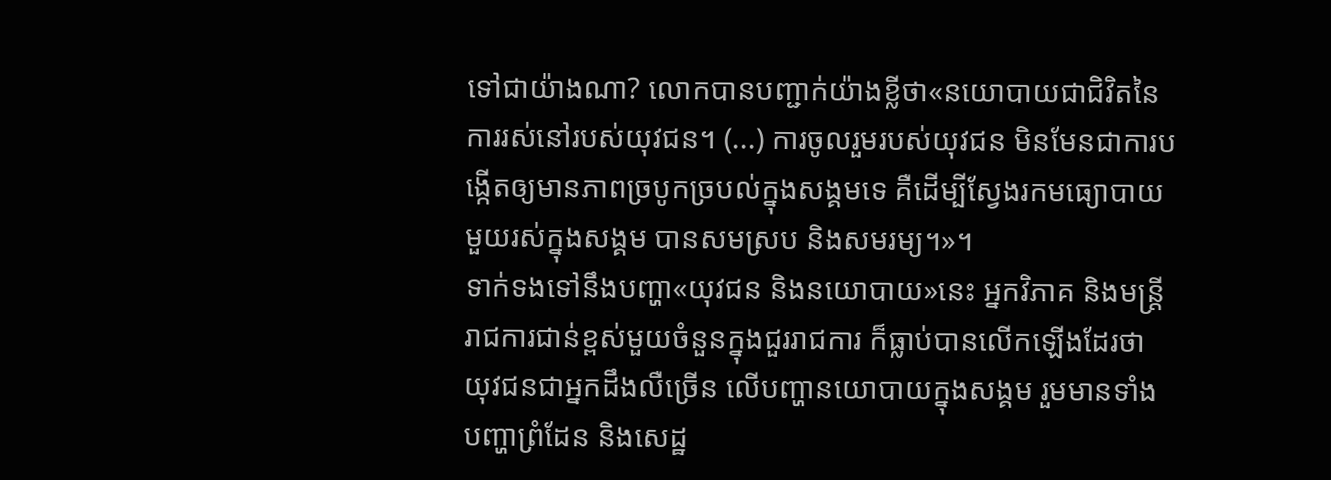ទៅជាយ៉ាងណា? លោកបានបញ្ជាក់យ៉ាងខ្លីថា«នយោបាយជាជិវិតនៃការរស់នៅរបស់យុវជន។ (...) ការចូលរួមរបស់យុវជន មិនមែនជាការបង្កើតឲ្យមានភាពច្របូកច្របល់ក្នុងសង្គមទេ គឺដើម្បីស្វែងរកមធ្យោបាយមួយរស់ក្នុងសង្គម បានសមស្រប និងសមរម្យ។»។
ទាក់ទងទៅនឹងបញ្ហា«យុវជន និងនយោបាយ»នេះ អ្នកវិភាគ និងមន្ត្រីរាជការជាន់ខ្ពស់មួយចំនួនក្នុងជួររាជការ ក៏ធ្លាប់បានលើកឡើងដែរថា យុវជនជាអ្នកដឹងលឺច្រើន លើបញ្ហានយោបាយក្នុងសង្គម រួមមានទាំងបញ្ហាព្រំដែន និងសេដ្ឋ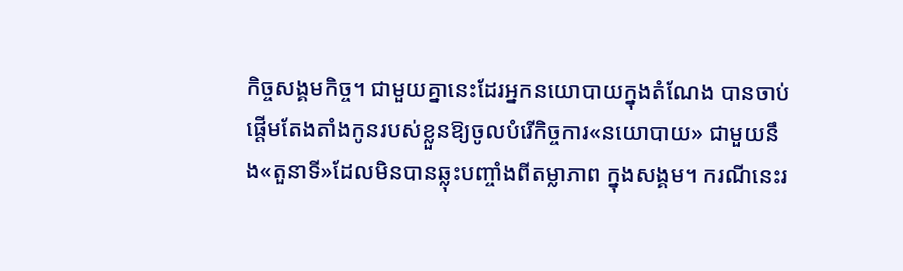កិច្ចសង្គមកិច្ច។ ជាមួយគ្នានេះដែរអ្នកនយោបាយក្នុងតំណែង បានចាប់ផ្តើមតែងតាំងកូនរបស់ខ្លួនឱ្យចូលបំរើកិច្ចការ«នយោបាយ» ជាមួយនឹង«តួនាទី»ដែលមិនបានឆ្លុះបញ្ចាំងពីតម្លាភាព ក្នុងសង្គម។ ករណីនេះរ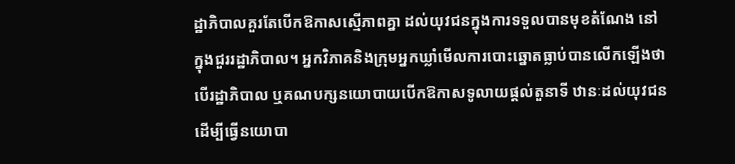ដ្ឋាភិបាលគួរតែបើកឱកាសស្មើភាពគ្នា ដល់យុវជនក្នុងការទទួលបានមុខតំណែង នៅក្នុងជួររដ្ឋាភិបាល។ អ្នកវិភាគនិងក្រុមអ្នកឃ្លាំមើលការបោះឆ្នោតធ្លាប់បានលើកឡើងថា បើរដ្ឋាភិបាល ឬគណបក្សនយោបាយបើកឱកាសទូលាយផ្តល់តួនាទី ឋានៈដល់យុវជន ដើម្បីធ្វើនយោបា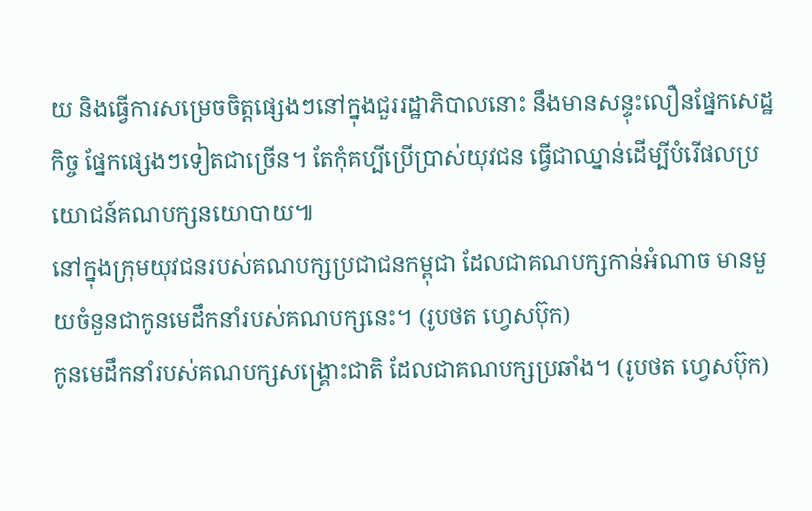យ និងធ្វើការសម្រេចចិត្តផ្សេងៗនៅក្នុងជួររដ្ឋាភិបាលនោះ នឹងមានសន្ទុះលឿនផ្នែកសេដ្ឋកិច្ច ផ្នែកផ្សេងៗទៀតជាច្រើន។ តែកុំគប្បីប្រើប្រាស់យុវជន ធ្វើជាឈ្នាន់ដើម្បីបំរើផលប្រយោជន៍គណបក្សនយោបាយ៕
នៅក្នុងក្រុមយុវជនរបស់គណបក្សប្រជាជនកម្ពុជា ដែលជាគណបក្សកាន់អំណាច មានមួយចំនួនជាកូនមេដឹកនាំរបស់គណបក្សនេះ។ (រូបថត ហ្វេសប៊ុក)
កូនមេដឹកនាំរបស់គណបក្សសង្គ្រោះជាតិ ដែលជាគណបក្សប្រឆាំង។ (រូបថត ហ្វេសប៊ុក)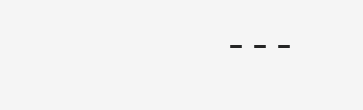---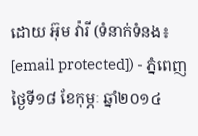ដោយ អ៊ុម វ៉ារី (ទំនាក់ទំនង៖ [email protected]) - ភ្នំពេញថ្ងៃទី១៨ ខែកុម្ភៈ ឆ្នាំ២០១៤